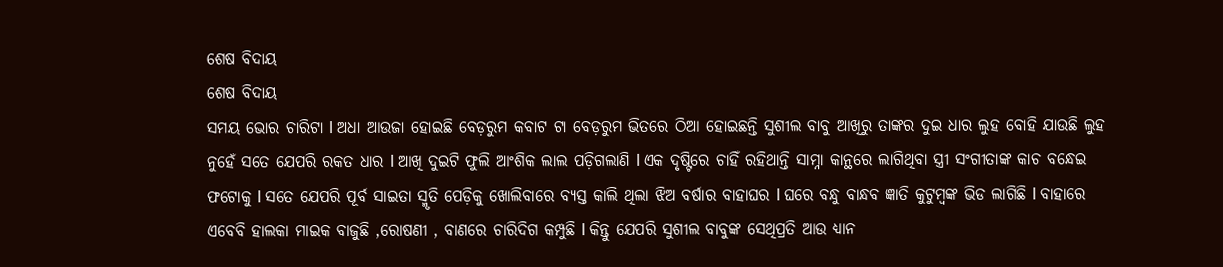ଶେଷ ବିଦାୟ
ଶେଷ ବିଦାୟ
ସମୟ ଭୋର ଚାରିଟା l ଅଧା ଆଉଜା ହୋଇଛି ବେଡ଼ରୁମ କବାଟ ଟା ବେଡ଼ରୁମ ଭିତରେ ଠିଆ ହୋଇଛନ୍ତି ସୁଶୀଲ ବାବୁ ଆଖିରୁ ତାଙ୍କର ଦୁଇ ଧାର ଲୁହ ବୋହି ଯାଉଛି ଲୁହ ନୁହେଁ ସତେ ଯେପରି ରକତ ଧାର l ଆଖି ଦୁଇଟି ଫୁଲି ଆଂଶିକ ଲାଲ ପଡ଼ିଗଲାଣି l ଏକ ଦୃଷ୍ଟିରେ ଚାହିଁ ରହିଥାନ୍ତି ସାମ୍ନା କାନ୍ଥରେ ଲାଗିଥିବା ସ୍ତ୍ରୀ ସଂଗୀତାଙ୍କ କାଚ ବନ୍ଧେଇ ଫଟୋକୁ l ସତେ ଯେପରି ପୂର୍ବ ସାଇତା ସ୍ମୃତି ପେଡ଼ିକୁ ଖୋଲିବାରେ ବ୍ୟସ୍ତ କାଲି ଥିଲା ଝିଅ ବର୍ଷାର ବାହାଘର l ଘରେ ବନ୍ଧୁ ବାନ୍ଧବ ଜ୍ଞାତି କୁଟୁମ୍ବଙ୍କ ଭିଡ ଲାଗିଛି l ବାହାରେ ଏବେବି ହାଲକା ମାଇକ ବାଜୁଛି ,ରୋଷଣୀ , ବାଣରେ ଚାରିଦିଗ କମ୍ପୁଛି l କିନ୍ତୁ ଯେପରି ସୁଶୀଲ ବାବୁଙ୍କ ସେଥିପ୍ରତି ଆଉ ଧ୍ୟାନ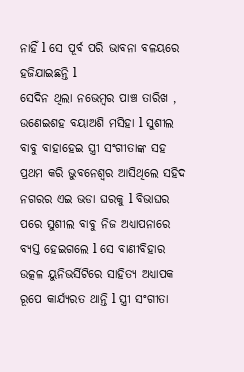ନାହିଁ l ସେ ପୂର୍ବ ପରି ଭାବନା ବଳୟରେ ହଜିଯାଇଛନ୍ତି l
ସେଦିନ ଥିଲା ନଭେମ୍ବର ପାଞ୍ଚ ତାରିଖ , ଉଣେଇଶହ ବୟାଅଶି ମସିହା l ସୁଶୀଲ ବାବୁ ବାହାହେଇ ସ୍ତ୍ରୀ ସଂଗୀତାଙ୍କ ସହ ପ୍ରଥମ କରି ଭୁବନେଶ୍ୱର ଆସିଥିଲେ ସହିଦ ନଗରର ଏଇ ଭଡା ଘରକୁ l ବିଭାଘର ପରେ ସୁଶୀଲ ବାବୁ ନିଜ ଅଧ୍ୟାପନାରେ ବ୍ୟସ୍ତ ହେଇଗଲେ l ସେ ବାଣୀବିହାର ଉତ୍କଳ ୟୁନିଭର୍ସିଟିରେ ସାହିତ୍ୟ ଅଧ୍ୟାପକ ରୂପେ କାର୍ଯ୍ୟରତ ଥାନ୍ତି l ସ୍ତ୍ରୀ ସଂଗୀତା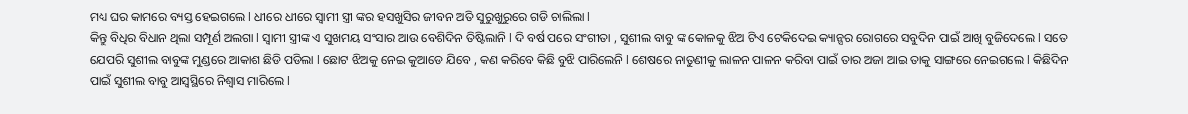ମଧ୍ୟ ଘର କାମରେ ବ୍ୟସ୍ତ ହେଇଗଲେ l ଧୀରେ ଧୀରେ ସ୍ୱାମୀ ସ୍ତ୍ରୀ ଙ୍କର ହସଖୁସିର ଜୀବନ ଅତି ସୁରୁଖୁରୁରେ ଗଡି ଚାଲିଲା l
କିନ୍ତୁ ବିଧିର ବିଧାନ ଥିଲା ସମ୍ପୂର୍ଣ ଅଲଗା l ସ୍ୱାମୀ ସ୍ତ୍ରୀଙ୍କ ଏ ସୁଖମୟ ସଂସାର ଆଉ ବେଶିଦିନ ତିଷ୍ଟିଲାନି l ଦି ବର୍ଷ ପରେ ସଂଗୀତା , ସୁଶୀଲ ବାବୁ ଙ୍କ କୋଳକୁ ଝିଅ ଟିଏ ଟେକିଦେଇ କ୍ୟାନ୍ସର ରୋଗରେ ସବୁଦିନ ପାଇଁ ଆଖି ବୁଜିଦେଲେ l ସତେ ଯେପରି ସୁଶୀଲ ବାବୁଙ୍କ ମୁଣ୍ଡରେ ଆକାଶ ଛିଡି ପଡିଲା l ଛୋଟ ଝିଅକୁ ନେଇ କୁଆଡେ ଯିବେ , କଣ କରିବେ କିଛି ବୁଝି ପାରିଲେନି l ଶେଷରେ ନାତୁଣୀକୁ ଲାଳନ ପାଳନ କରିବା ପାଇଁ ତାର ଅଜା ଆଇ ତାକୁ ସାଙ୍ଗରେ ନେଇଗଲେ l କିଛିଦିନ ପାଇଁ ସୁଶୀଲ ବାବୁ ଆସ୍ୱସ୍ଥିରେ ନିଶ୍ୱାସ ମାରିଲେ l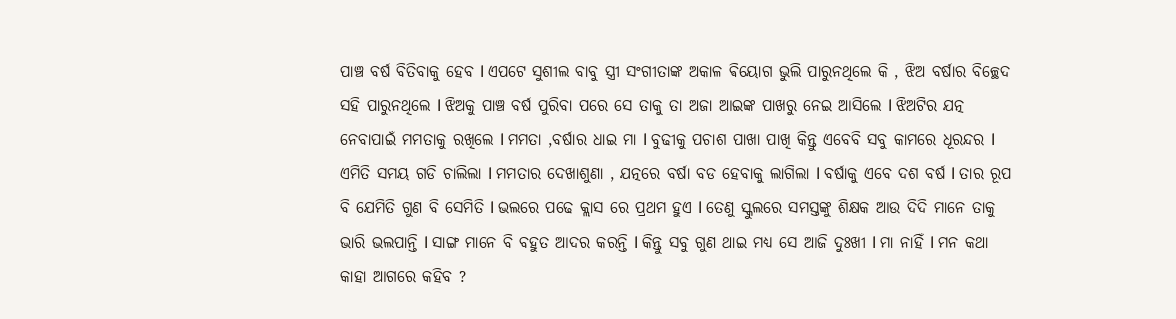ପାଞ୍ଚ ବର୍ଷ ବିତିବାକୁ ହେବ l ଏପଟେ ସୁଶୀଲ ବାବୁ ସ୍ତ୍ରୀ ସଂଗୀତାଙ୍କ ଅକାଳ ଵିୟୋଗ ଭୁଲି ପାରୁନଥିଲେ କି , ଝିଅ ବର୍ଷାର ବିଚ୍ଛେଦ ସହି ପାରୁନଥିଲେ l ଝିଅକୁ ପାଞ୍ଚ ବର୍ଷ ପୁରିବା ପରେ ସେ ତାକୁ ତା ଅଜା ଆଇଙ୍କ ପାଖରୁ ନେଇ ଆସିଲେ l ଝିଅଟିର ଯତ୍ନ ନେବାପାଇଁ ମମତାକୁ ରଖିଲେ l ମମତା ,ବର୍ଷାର ଧାଇ ମା l ବୁଢୀକୁ ପଚାଶ ପାଖା ପାଖି କିନ୍ତୁ ଏବେବି ସବୁ କାମରେ ଧୂରନ୍ଦର l
ଏମିତି ସମୟ ଗଡି ଚାଲିଲା l ମମତାର ଦେଖାଶୁଣା , ଯତ୍ନରେ ବର୍ଷା ବଡ ହେବାକୁ ଲାଗିଲା l ବର୍ଷାକୁ ଏବେ ଦଶ ବର୍ଷ l ତାର ରୂପ ବି ଯେମିତି ଗୁଣ ବି ସେମିତି l ଭଲରେ ପଢେ କ୍ଲାସ ରେ ପ୍ରଥମ ହୁଏ l ତେଣୁ ସ୍କୁଲରେ ସମସ୍ତଙ୍କୁ ଶିକ୍ଷକ ଆଉ ଦିଦି ମାନେ ତାକୁ ଭାରି ଭଲପାନ୍ତି l ସାଙ୍ଗ ମାନେ ବି ବହୁତ ଆଦର କରନ୍ତି l କିନ୍ତୁ ସବୁ ଗୁଣ ଥାଇ ମଧ୍ୟ ସେ ଆଜି ଦୁଃଖୀ l ମା ନାହିଁ l ମନ କଥା କାହା ଆଗରେ କହିବ ?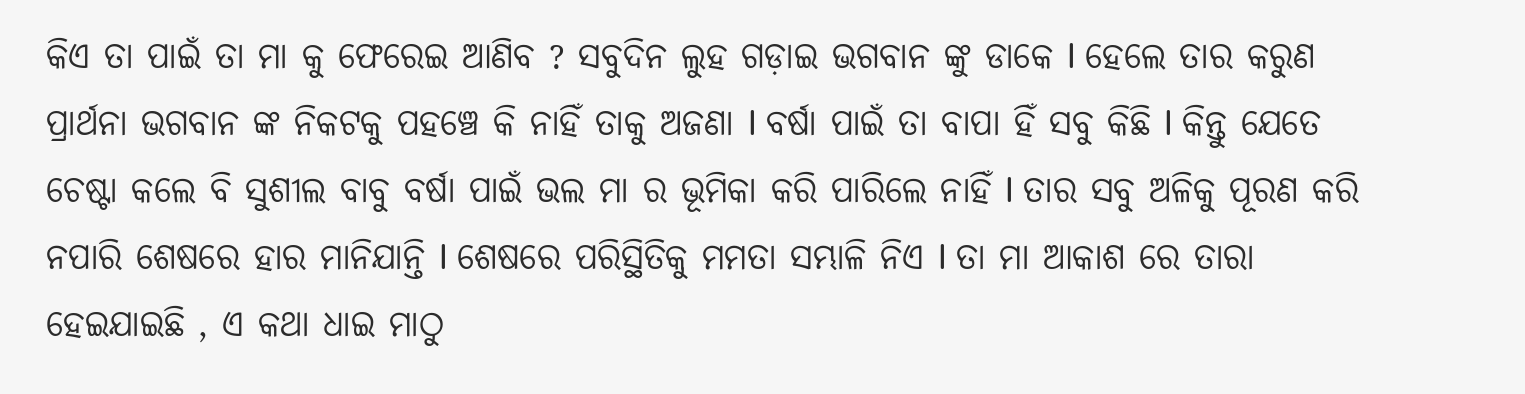କିଏ ତା ପାଇଁ ତା ମା କୁ ଫେରେଇ ଆଣିବ ? ସବୁଦିନ ଲୁହ ଗଡ଼ାଇ ଭଗବାନ ଙ୍କୁ ଡାକେ l ହେଲେ ତାର କରୁଣ ପ୍ରାର୍ଥନା ଭଗବାନ ଙ୍କ ନିକଟକୁ ପହଞ୍ଚେ କି ନାହିଁ ତାକୁ ଅଜଣା l ବର୍ଷା ପାଇଁ ତା ବାପା ହିଁ ସବୁ କିଛି l କିନ୍ତୁ ଯେତେ ଚେଷ୍ଟା କଲେ ବି ସୁଶୀଲ ବାବୁ ବର୍ଷା ପାଇଁ ଭଲ ମା ର ଭୂମିକା କରି ପାରିଲେ ନାହିଁ l ତାର ସବୁ ଅଳିକୁ ପୂରଣ କରି ନପାରି ଶେଷରେ ହାର ମାନିଯାନ୍ତି l ଶେଷରେ ପରିସ୍ଥିତିକୁ ମମତା ସମ୍ଭାଳି ନିଏ l ତା ମା ଆକାଶ ରେ ତାରା ହେଇଯାଇଛି , ଏ କଥା ଧାଇ ମାଠୁ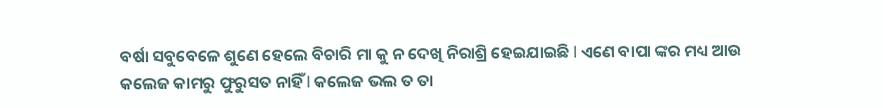ବର୍ଷା ସବୁବେଳେ ଶୁଣେ ହେଲେ ବିଚାରି ମା କୁ ନ ଦେଖି ନିରାଶ୍ରି ହେଇଯାଇଛି l ଏଣେ ବାପା ଙ୍କର ମଧ୍ୟ ଆଉ କଲେଜ କାମରୁ ଫୁରୁସତ ନାହିଁ l କଲେଜ ଭଲ ତ ତା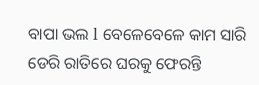ବାପା ଭଲ l ବେଳେବେଳେ କାମ ସାରି ଡେରି ରାତିରେ ଘରକୁ ଫେରନ୍ତି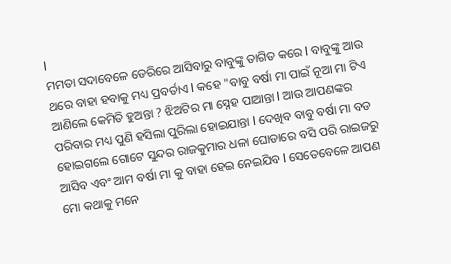l
ମମତା ସଦାବେଳେ ଡେରିରେ ଆସିବାରୁ ବାବୁଙ୍କୁ ତାଗିତ କରେ l ବାବୁଙ୍କୁ ଆଉ ଥରେ ବାହା ହବାକୁ ମଧ୍ୟ ପ୍ରବର୍ତାଏ l କହେ "ବାବୁ ବର୍ଷା ମା ପାଇଁ ନୂଆ ମା ଟିଏ ଆଣିଲେ କେମିତି ହୁଅନ୍ତା ? ଝିଅଟିର ମା ସ୍ନେହ ପାଆନ୍ତା l ଆଉ ଆପଣଙ୍କର ପରିବାର ମଧ୍ୟ ପୁଣି ହସିଲା ପୁରିଲା ହୋଇଯାନ୍ତା l ଦେଖିବ ବାବୁ ବର୍ଷା ମା ବଡ ହୋଇଗଲେ ଗୋଟେ ସୁନ୍ଦର ରାଜକୁମାର ଧଳା ଘୋଡାରେ ବସି ପରି ରାଇଜରୁ ଆସିବ ଏବଂ ଆମ ବର୍ଷା ମା କୁ ବାହା ହେଇ ନେଇଯିବ l ସେତେବେଳେ ଆପଣ ମୋ କଥାକୁ ମନେ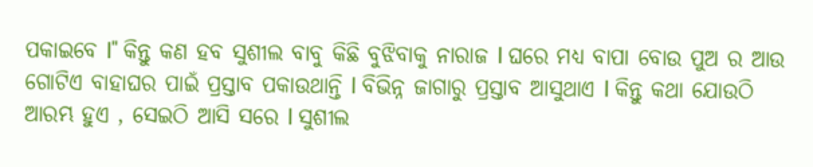ପକାଇବେ l" କିନ୍ତୁ କଣ ହବ ସୁଶୀଲ ବାବୁ କିଛି ବୁଝିବାକୁ ନାରାଜ l ଘରେ ମଧ୍ୟ ବାପା ବୋଉ ପୁଅ ର ଆଉ ଗୋଟିଏ ବାହାଘର ପାଇଁ ପ୍ରସ୍ତାବ ପକାଉଥାନ୍ତି l ବିଭିନ୍ନ ଜାଗାରୁ ପ୍ରସ୍ତାବ ଆସୁଥାଏ l କିନ୍ତୁ କଥା ଯୋଉଠି ଆରମ୍ଭ ହୁଏ , ସେଇଠି ଆସି ସରେ l ସୁଶୀଲ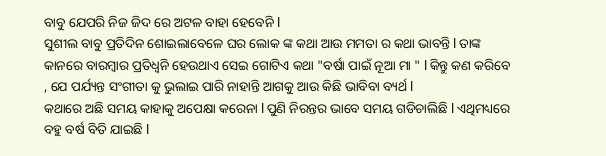ବାବୁ ଯେପରି ନିଜ ଜିଦ ରେ ଅଟଳ ବାହା ହେବେନି l
ସୁଶୀଲ ବାବୁ ପ୍ରତିଦିନ ଶୋଇଲାବେଳେ ଘର ଲୋକ ଙ୍କ କଥା ଆଉ ମମତା ର କଥା ଭାବନ୍ତି l ତାଙ୍କ କାନରେ ବାରମ୍ବାର ପ୍ରତିଧ୍ଵନି ହେଉଥାଏ ସେଇ ଗୋଟିଏ କଥା "ବର୍ଷା ପାଇଁ ନୂଆ ମା " l କିନ୍ତୁ କଣ କରିବେ , ଯେ ପର୍ଯ୍ୟନ୍ତ ସଂଗୀତା କୁ ଭୁଲାଇ ପାରି ନାହାନ୍ତି ଆଗକୁ ଆଉ କିଛି ଭାବିବା ବ୍ୟର୍ଥ l
କଥାରେ ଅଛି ସମୟ କାହାକୁ ଅପେକ୍ଷା କରେନା l ପୁଣି ନିରନ୍ତର ଭାବେ ସମୟ ଗଡିଚାଲିଛି l ଏଥିମଧ୍ୟରେ ବହୁ ବର୍ଷ ବିତି ଯାଇଛି l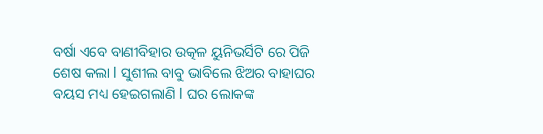ବର୍ଷା ଏବେ ବାଣୀବିହାର ଉତ୍କଳ ୟୁନିଭର୍ସିଟି ରେ ପିଜି ଶେଷ କଲା l ସୁଶୀଲ ବାବୁ ଭାବିଲେ ଝିଅର ବାହାଘର ବୟସ ମଧ୍ୟ ହେଇଗଲାଣି l ଘର ଲୋକଙ୍କ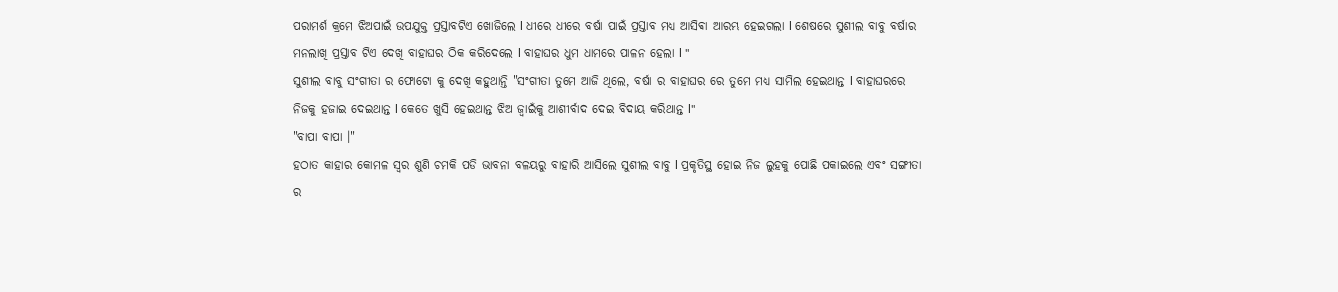ପରାମର୍ଶ କ୍ରମେ ଝିଅପାଇଁ ଉପଯୁକ୍ତ ପ୍ରସ୍ତାବଟିଏ ଖୋଜିଲେ l ଧୀରେ ଧୀରେ ବର୍ଷା ପାଇଁ ପ୍ରସ୍ତାବ ମଧ୍ୟ ଆସିଵା ଆରମ୍ଭ ହେଇଗଲା l ଶେଷରେ ସୁଶୀଲ ବାବୁ ବର୍ଷାର ମନଲାଖି ପ୍ରସ୍ତାବ ଟିଏ ଦେଖି ବାହାଘର ଠିକ କରିଦେଲେ l ବାହାଘର ଧୁମ ଧାମରେ ପାଳନ ହେଲା l "
ସୁଶୀଲ ବାବୁ ସଂଗୀତା ର ଫୋଟୋ କୁ ଦେଖି କହୁଥାନ୍ତି "ସଂଗୀତା ତୁମେ ଆଜି ଥିଲେ, ବର୍ଷା ର ବାହାଘର ରେ ତୁମେ ମଧ୍ୟ ସାମିଲ ହେଇଥାନ୍ତ l ବାହାଘରରେ ନିଜକୁ ହଜାଇ ଦେଇଥାନ୍ତ l କେତେ ଖୁସି ହେଇଥାନ୍ତ ଝିଅ ଜ୍ୱାଇଁକୁ ଆଶୀର୍ବାଦ ଦେଇ ବିଦାୟ କରିଥାନ୍ତ l"
"ବାପା ବାପା ।"
ହଠାତ କାହାର କୋମଳ ସ୍ୱର ଶୁଣି ଚମକି ପଡି ଭାବନା ବଳୟରୁ ବାହାରି ଆସିଲେ ସୁଶୀଲ ବାବୁ l ପ୍ରକୃତିସ୍ଥ ହୋଇ ନିଜ ଲୁହକୁ ପୋଛି ପକାଇଲେ ଏବଂ ସଙ୍ଗୀତା ର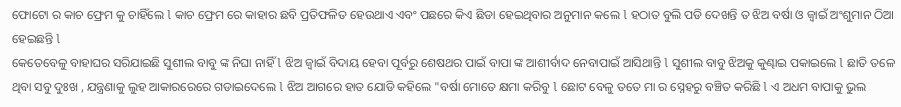ଫୋଟୋ ର କାଚ ଫ୍ରେମ କୁ ଚାହିଁଲେ l କାଚ ଫ୍ରେମ ରେ କାହାର ଛବି ପ୍ରତିଫଳିତ ହେଉଥାଏ ଏବଂ ପଛରେ କିଏ ଛିଡା ହେଇଥିବାର ଅନୁମାନ କଲେ l ହଠାତ ବୁଲି ପଡି ଦେଖନ୍ତି ତ ଝିଅ ବର୍ଷା ଓ ଜ୍ୱାଇଁ ଅଂଶୁମାନ ଠିଆ ହେଇଛନ୍ତି l
କେତେବେଳୁ ବାହାଘର ସରିଯାଇଛି ସୁଶୀଲ ବାବୁ ଙ୍କ ନିଘା ନାହିଁ l ଝିଅ ଜ୍ୱାଇଁ ବିଦାୟ ହେବା ପୂର୍ବରୁ ଶେଷଥର ପାଇଁ ବାପା ଙ୍କ ଆଶୀର୍ବାଦ ନେବାପାଇଁ ଆସିଥାନ୍ତି l ସୁଶୀଲ ବାବୁ ଝିଅକୁ କୁଣ୍ଢାଇ ପକାଇଲେ l ଛାତି ତଳେ ଥିବା ସବୁ ଦୁଃଖ , ଯନ୍ତ୍ରଣାକୁ ଲୁହ ଆକାରରେରେ ଗଡାଇଦେଲେ l ଝିଅ ଆଗରେ ହାତ ଯୋଡି କହିଲେ "ବର୍ଷା ମୋତେ କ୍ଷମା କରିବୁ l ଛୋଟ ବେଳୁ ତତେ ମା ର ସ୍ନେହରୁ ବଞ୍ଚିତ କରିଛି l ଏ ଅଧମ ବାପାକୁ ଭୁଲ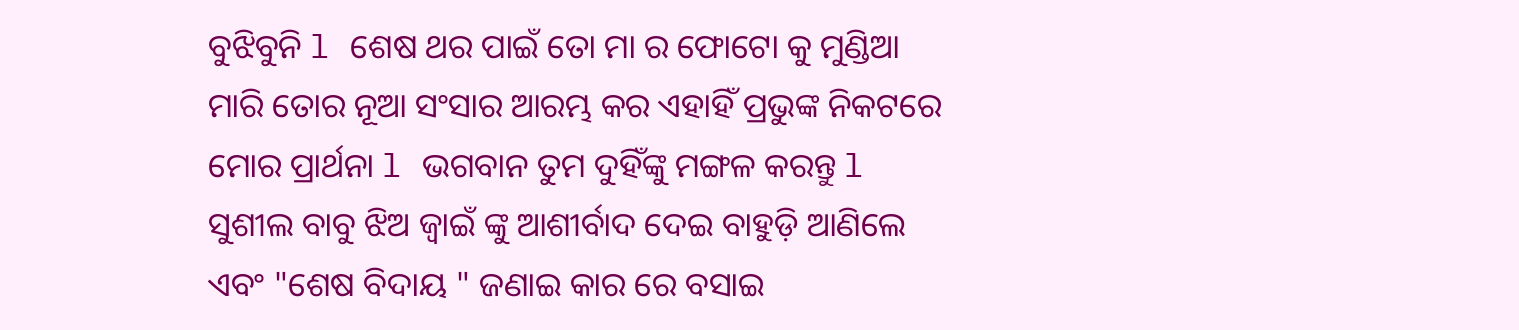ବୁଝିବୁନି l ଶେଷ ଥର ପାଇଁ ତୋ ମା ର ଫୋଟୋ କୁ ମୁଣ୍ଡିଆ ମାରି ତୋର ନୂଆ ସଂସାର ଆରମ୍ଭ କର ଏହାହିଁ ପ୍ରଭୁଙ୍କ ନିକଟରେ ମୋର ପ୍ରାର୍ଥନା l ଭଗବାନ ତୁମ ଦୁହିଁଙ୍କୁ ମଙ୍ଗଳ କରନ୍ତୁ l
ସୁଶୀଲ ବାବୁ ଝିଅ ଜ୍ୱାଇଁ ଙ୍କୁ ଆଶୀର୍ବାଦ ଦେଇ ବାହୁଡ଼ି ଆଣିଲେ ଏବଂ "ଶେଷ ବିଦାୟ " ଜଣାଇ କାର ରେ ବସାଇ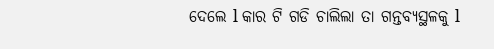ଦେଲେ l କାର ଟି ଗଡି ଚାଲିଲା ତା ଗନ୍ତବ୍ୟସ୍ଥଳକୁ l